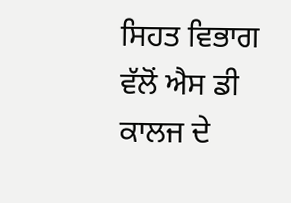ਸਿਹਤ ਵਿਭਾਗ ਵੱਲੋਂ ਐਸ ਡੀ ਕਾਲਜ ਦੇ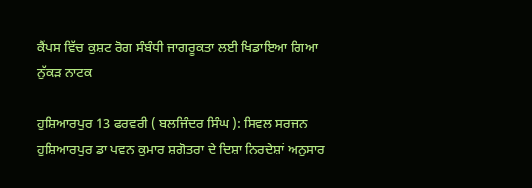ਕੈਂਪਸ ਵਿੱਚ ਕੁਸ਼ਟ ਰੋਗ ਸੰਬੰਧੀ ਜਾਗਰੂਕਤਾ ਲਈ ਖਿਡਾਇਆ ਗਿਆ ਨੁੱਕੜ ਨਾਟਕ

ਹੁਸ਼ਿਆਰਪੁਰ 13 ਫਰਵਰੀ ( ਬਲਜਿੰਦਰ ਸਿੰਘ ): ਸਿਵਲ ਸਰਜਨ ਹੁਸ਼ਿਆਰਪੁਰ ਡਾ ਪਵਨ ਕੁਮਾਰ ਸ਼ਗੋਤਰਾ ਦੇ ਦਿਸ਼ਾ ਨਿਰਦੇਸ਼ਾਂ ਅਨੁਸਾਰ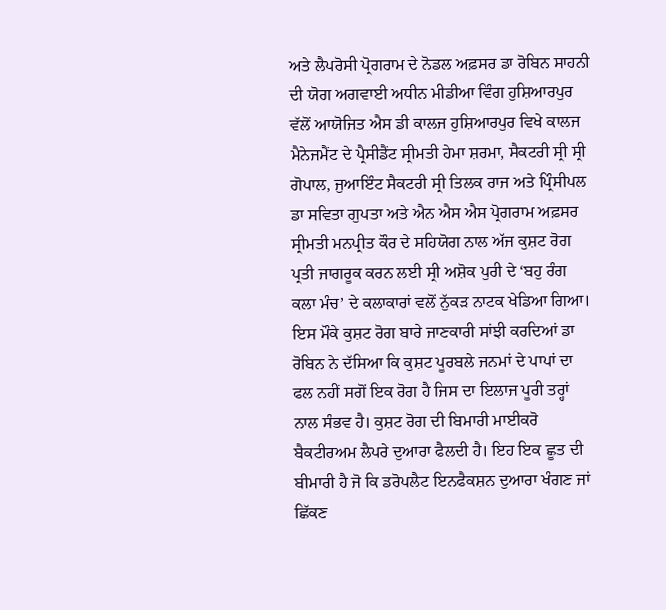ਅਤੇ ਲੈਪਰੋਸੀ ਪ੍ਰੋਗਰਾਮ ਦੇ ਨੋਡਲ ਅਫ਼ਸਰ ਡਾ ਰੋਬਿਨ ਸਾਹਨੀ ਦੀ ਯੋਗ ਅਗਵਾਈ ਅਧੀਨ ਮੀਡੀਆ ਵਿੰਗ ਹੁਸ਼ਿਆਰਪੁਰ ਵੱਲੋਂ ਆਯੋਜਿਤ ਐਸ ਡੀ ਕਾਲਜ ਹੁਸ਼ਿਆਰਪੁਰ ਵਿਖੇ ਕਾਲਜ ਮੈਨੇਜਮੈਂਟ ਦੇ ਪ੍ਰੈਸੀਡੈਂਟ ਸ੍ਰੀਮਤੀ ਹੇਮਾ ਸ਼ਰਮਾ, ਸੈਕਟਰੀ ਸ੍ਰੀ ਸ੍ਰੀ ਗੋਪਾਲ, ਜੁਆਇੰਟ ਸੈਕਟਰੀ ਸ੍ਰੀ ਤਿਲਕ ਰਾਜ ਅਤੇ ਪ੍ਰਿੰਸੀਪਲ ਡਾ ਸਵਿਤਾ ਗੁਪਤਾ ਅਤੇ ਐਨ ਐਸ ਐਸ ਪ੍ਰੋਗਰਾਮ ਅਫ਼ਸਰ ਸ੍ਰੀਮਤੀ ਮਨਪ੍ਰੀਤ ਕੌਰ ਦੇ ਸਹਿਯੋਗ ਨਾਲ ਅੱਜ ਕੁਸ਼ਟ ਰੋਗ ਪ੍ਰਤੀ ਜਾਗਰੂਕ ਕਰਨ ਲਈ ਸ੍ਰੀ ਅਸ਼ੋਕ ਪੁਰੀ ਦੇ ‘ਬਹੁ ਰੰਗ ਕਲਾ ਮੰਚ’ ਦੇ ਕਲਾਕਾਰਾਂ ਵਲੋਂ ਨੁੱਕੜ ਨਾਟਕ ਖੇਡਿਆ ਗਿਆ।
ਇਸ ਮੌਕੇ ਕੁਸ਼ਟ ਰੋਗ ਬਾਰੇ ਜਾਣਕਾਰੀ ਸਾਂਝੀ ਕਰਦਿਆਂ ਡਾ ਰੋਬਿਨ ਨੇ ਦੱਸਿਆ ਕਿ ਕੁਸ਼ਟ ਪੂਰਬਲੇ ਜਨਮਾਂ ਦੇ ਪਾਪਾਂ ਦਾ ਫਲ ਨਹੀਂ ਸਗੋਂ ਇਕ ਰੋਗ ਹੈ ਜਿਸ ਦਾ ਇਲਾਜ ਪੂਰੀ ਤਰ੍ਹਾਂ ਨਾਲ ਸੰਭਵ ਹੈ। ਕੁਸ਼ਟ ਰੋਗ ਦੀ ਬਿਮਾਰੀ ਮਾਈਕਰੋ ਬੈਕਟੀਰਅਮ ਲੈਪਰੇ ਦੁਆਰਾ ਫੈਲਦੀ ਹੈ। ਇਹ ਇਕ ਛੂਤ ਦੀ ਬੀਮਾਰੀ ਹੈ ਜੋ ਕਿ ਡਰੋਪਲੈਟ ਇਨਫੈਕਸ਼ਨ ਦੁਆਰਾ ਖੰਗਣ ਜਾਂ ਛਿੱਕਣ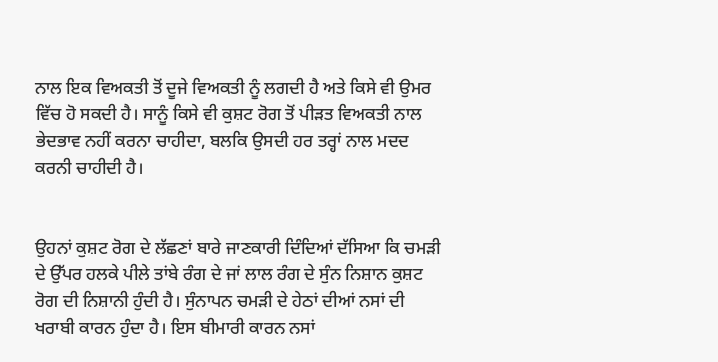ਨਾਲ ਇਕ ਵਿਅਕਤੀ ਤੋਂ ਦੂਜੇ ਵਿਅਕਤੀ ਨੂੰ ਲਗਦੀ ਹੈ ਅਤੇ ਕਿਸੇ ਵੀ ਉਮਰ ਵਿੱਚ ਹੋ ਸਕਦੀ ਹੈ। ਸਾਨੂੰ ਕਿਸੇ ਵੀ ਕੁਸ਼ਟ ਰੋਗ ਤੋਂ ਪੀੜਤ ਵਿਅਕਤੀ ਨਾਲ ਭੇਦਭਾਵ ਨਹੀਂ ਕਰਨਾ ਚਾਹੀਦਾ, ਬਲਕਿ ਉਸਦੀ ਹਰ ਤਰ੍ਹਾਂ ਨਾਲ ਮਦਦ ਕਰਨੀ ਚਾਹੀਦੀ ਹੈ।


ਉਹਨਾਂ ਕੁਸ਼ਟ ਰੋਗ ਦੇ ਲੱਛਣਾਂ ਬਾਰੇ ਜਾਣਕਾਰੀ ਦਿੰਦਿਆਂ ਦੱਸਿਆ ਕਿ ਚਮੜੀ ਦੇ ਉੱਪਰ ਹਲਕੇ ਪੀਲੇ ਤਾਂਬੇ ਰੰਗ ਦੇ ਜਾਂ ਲਾਲ ਰੰਗ ਦੇ ਸੁੰਨ ਨਿਸ਼ਾਨ ਕੁਸ਼ਟ ਰੋਗ ਦੀ ਨਿਸ਼ਾਨੀ ਹੁੰਦੀ ਹੈ। ਸੁੰਨਾਪਨ ਚਮੜੀ ਦੇ ਹੇਠਾਂ ਦੀਆਂ ਨਸਾਂ ਦੀ ਖਰਾਬੀ ਕਾਰਨ ਹੁੰਦਾ ਹੈ। ਇਸ ਬੀਮਾਰੀ ਕਾਰਨ ਨਸਾਂ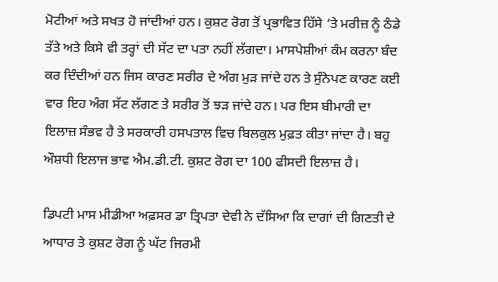ਮੋਟੀਆਂ ਅਤੇ ਸਖਤ ਹੋ ਜਾਂਦੀਆਂ ਹਨ। ਕੁਸ਼ਟ ਰੋਗ ਤੋਂ ਪ੍ਰਭਾਵਿਤ ਹਿੱਸੇ ‘ਤੇ ਮਰੀਜ਼ ਨੂੰ ਠੰਡੇ ਤੱਤੇ ਅਤੇ ਕਿਸੇ ਵੀ ਤਰ੍ਹਾਂ ਦੀ ਸੱਟ ਦਾ ਪਤਾ ਨਹੀਂ ਲੱਗਦਾ। ਮਾਸਪੇਸ਼ੀਆਂ ਕੰਮ ਕਰਨਾ ਬੰਦ ਕਰ ਦਿੰਦੀਆਂ ਹਨ ਜਿਸ ਕਾਰਣ ਸਰੀਰ ਦੇ ਅੰਗ ਮੁੜ ਜਾਂਦੇ ਹਨ ਤੇ ਸੁੰਨੇਪਣ ਕਾਰਣ ਕਈ ਵਾਰ ਇਹ ਅੰਗ ਸੱਟ ਲੱਗਣ ਤੇ ਸਰੀਰ ਤੋਂ ਝੜ ਜਾਂਦੇ ਹਨ। ਪਰ ਇਸ ਬੀਮਾਰੀ ਦਾ ਇਲਾਜ਼ ਸੰਭਵ ਹੈ ਤੇ ਸਰਕਾਰੀ ਹਸਪਤਾਲ ਵਿਚ ਬਿਲਕੁਲ ਮੁਫ਼ਤ ਕੀਤਾ ਜਾਂਦਾ ਹੈ। ਬਹੁ ਔਸ਼ਧੀ ਇਲਾਜ ਭਾਵ ਐਮ.ਡੀ.ਟੀ. ਕੁਸ਼ਟ ਰੋਗ ਦਾ 100 ਫੀਸਦੀ ਇਲਾਜ਼ ਹੈ।

ਡਿਪਟੀ ਮਾਸ ਮੀਡੀਆ ਅਫ਼ਸਰ ਡਾ ਤ੍ਰਿਪਤਾ ਦੇਵੀ ਨੇ ਦੱਸਿਆ ਕਿ ਦਾਗਾਂ ਦੀ ਗਿਣਤੀ ਦੇ ਆਧਾਰ ਤੇ ਕੁਸ਼ਟ ਰੋਗ ਨੂੰ ਘੱਟ ਜਿਰਮੀ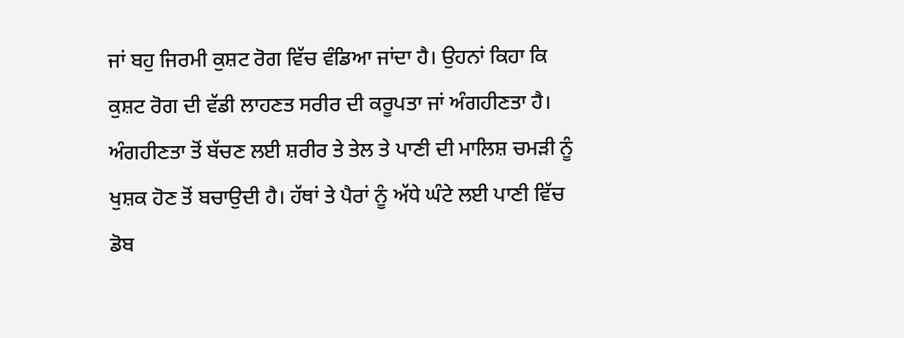ਜਾਂ ਬਹੁ ਜਿਰਮੀ ਕੁਸ਼ਟ ਰੋਗ ਵਿੱਚ ਵੰਡਿਆ ਜਾਂਦਾ ਹੈ। ਉਹਨਾਂ ਕਿਹਾ ਕਿ ਕੁਸ਼ਟ ਰੋਗ ਦੀ ਵੱਡੀ ਲਾਹਣਤ ਸਰੀਰ ਦੀ ਕਰੂਪਤਾ ਜਾਂ ਅੰਗਹੀਣਤਾ ਹੈ। ਅੰਗਹੀਣਤਾ ਤੋਂ ਬੱਚਣ ਲਈ ਸ਼ਰੀਰ ਤੇ ਤੇਲ ਤੇ ਪਾਣੀ ਦੀ ਮਾਲਿਸ਼ ਚਮੜੀ ਨੂੰ ਖੁਸ਼ਕ ਹੋਣ ਤੋਂ ਬਚਾਉਦੀ ਹੈ। ਹੱਥਾਂ ਤੇ ਪੈਰਾਂ ਨੂੰ ਅੱਧੇ ਘੰਟੇ ਲਈ ਪਾਣੀ ਵਿੱਚ ਡੋਬ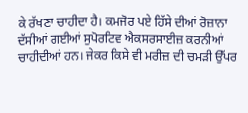ਕੇ ਰੱਖਣਾ ਚਾਹੀਦਾ ਹੈ। ਕਮਜੋਰ ਪਏ ਹਿੱਸੇ ਦੀਆਂ ਰੋਜ਼ਾਨਾ ਦੱਸੀਆਂ ਗਈਆਂ ਸੁਪੋਰਟਿਵ ਐਕਸਰਸਾਈਜ਼ ਕਰਨੀਆਂ ਚਾਹੀਦੀਆਂ ਹਨ। ਜੇਕਰ ਕਿਸੇ ਵੀ ਮਰੀਜ਼ ਦੀ ਚਮੜੀ ਉੱਪਰ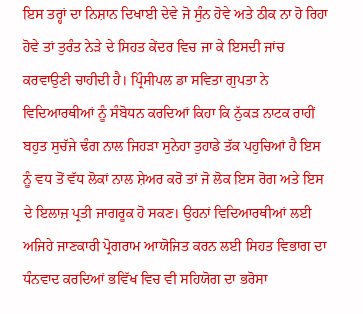ਇਸ ਤਰ੍ਹਾਂ ਦਾ ਨਿਸ਼ਾਨ ਦਿਖਾਈ ਦੇਵੇ ਜੋ ਸੁੰਨ ਹੋਵੇ ਅਤੇ ਠੀਕ ਨਾ ਹੋ ਰਿਹਾ ਹੋਵੇ ਤਾਂ ਤੁਰੰਤ ਨੇੜੇ ਦੇ ਸਿਹਤ ਕੇਂਦਰ ਵਿਚ ਜਾ ਕੇ ਇਸਦੀ ਜਾਂਚ ਕਰਵਾਉਣੀ ਚਾਹੀਦੀ ਹੈ। ਪ੍ਰਿੰਸੀਪਲ ਡਾ ਸਵਿਤਾ ਗੁਪਤਾ ਨੇ ਵਿਦਿਆਰਥੀਆਂ ਨੂੰ ਸੰਬੋਧਨ ਕਰਦਿਆਂ ਕਿਹਾ ਕਿ ਨੁੱਕੜ ਨਾਟਕ ਰਾਹੀਂ ਬਹੁਤ ਸੁਚੱਜੇ ਢੰਗ ਨਾਲ ਜਿਹੜਾ ਸੁਨੇਹਾ ਤੁਹਾਡੇ ਤੱਕ ਪਹੁਚਿਆਂ ਹੈ ਇਸ ਨੂੰ ਵਧ ਤੋਂ ਵੱਧ ਲੋਕਾਂ ਨਾਲ ਸ਼ੇਅਰ ਕਰੋ ਤਾਂ ਜੋ ਲੋਕ ਇਸ ਰੋਗ ਅਤੇ ਇਸ ਦੇ ਇਲਾਜ਼ ਪ੍ਰਤੀ ਜਾਗਰੂਕ ਹੋ ਸਕਣ। ਉਹਨਾਂ ਵਿਦਿਆਰਥੀਆਂ ਲਈ ਅਜਿਹੇ ਜਾਣਕਾਰੀ ਪ੍ਰੋਗਰਾਮ ਆਯੋਜਿਤ ਕਰਨ ਲਈ ਸਿਹਤ ਵਿਭਾਗ ਦਾ ਧੰਨਵਾਦ ਕਰਦਿਆਂ ਭਵਿੱਖ ਵਿਚ ਵੀ ਸਹਿਯੋਗ ਦਾ ਭਰੋਸਾ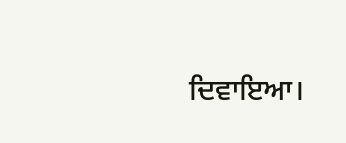ਦਿਵਾਇਆ।